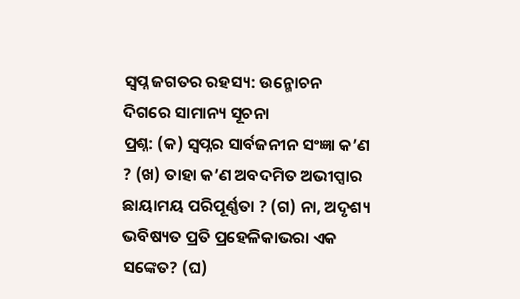ସ୍ବପ୍ନ ଜଗତର ରହସ୍ୟ: ଉନ୍ମୋଚନ ଦିଗରେ ସାମାନ୍ୟ ସୂଚନା
ପ୍ରଶ୍ନ: (କ) ସ୍ୱପ୍ନର ସାର୍ବଜନୀନ ସଂଜ୍ଞା କ’ଣ ? (ଖ) ତାହା କ’ଣ ଅବଦମିତ ଅଭୀପ୍ସାର ଛାୟାମୟ ପରିପୂର୍ଣ୍ଣତା ? (ଗ) ନା, ଅଦୃଶ୍ୟ ଭବିଷ୍ୟତ ପ୍ରତି ପ୍ରହେଳିକାଭରା ଏକ ସଙ୍କେତ? (ଘ)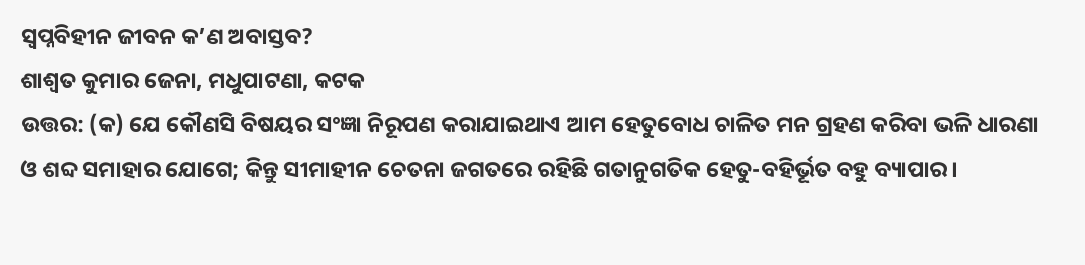ସ୍ୱପ୍ନବିହୀନ ଜୀବନ କ’ଣ ଅବାସ୍ତବ?
ଶାଶ୍ୱତ କୁମାର ଜେନା, ମଧୁପାଟଣା, କଟକ
ଉତ୍ତର: (କ) ଯେ କୌଣସି ବିଷୟର ସଂଜ୍ଞା ନିରୂପଣ କରାଯାଇଥାଏ ଆମ ହେତୁବୋଧ ଚାଳିତ ମନ ଗ୍ରହଣ କରିବା ଭଳି ଧାରଣା ଓ ଶବ୍ଦ ସମାହାର ଯୋଗେ; କିନ୍ତୁ ସୀମାହୀନ ଚେତନା ଜଗତରେ ରହିଛି ଗତାନୁଗତିକ ହେତୁ-ବହିର୍ଭୂତ ବହୁ ବ୍ୟାପାର।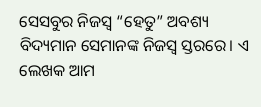ସେସବୁର ନିଜସ୍ୱ “ହେତୁ” ଅବଶ୍ୟ ବିଦ୍ୟମାନ ସେମାନଙ୍କ ନିଜସ୍ୱ ସ୍ତରରେ। ଏ ଲେଖକ ଆମ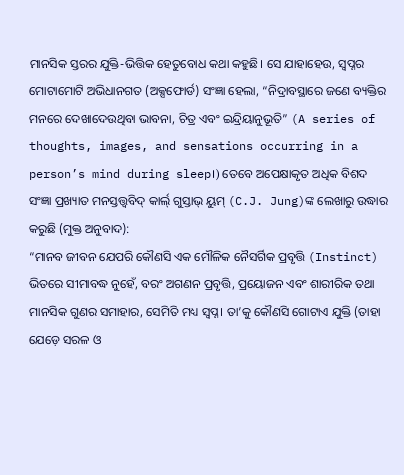ମାନସିକ ସ୍ତରର ଯୁକ୍ତି-ଭିତ୍ତିକ ହେତୁବୋଧ କଥା କହୁଛି। ସେ ଯାହାହେଉ, ସ୍ୱପ୍ନର ମୋଟାମୋଟି ଅଭିଧାନଗତ (ଅକ୍ସଫୋର୍ଡ) ସଂଜ୍ଞା ହେଲା, “ନିଦ୍ରାବସ୍ଥାରେ ଜଣେ ବ୍ୟକ୍ତିର ମନରେ ଦେଖାଦେଉଥିବା ଭାବନା, ଚିତ୍ର ଏବଂ ଇନ୍ଦ୍ରିୟାନୁଭୂତି” (A series of thoughts, images, and sensations occurring in a person’s mind during sleep।) ତେବେ ଅପେକ୍ଷାକୃତ ଅଧିକ ବିଶଦ ସଂଜ୍ଞା ପ୍ରଖ୍ୟାତ ମନସ୍ତତ୍ତ୍ୱବିଦ୍ କାର୍ଲ୍ ଗୁସ୍ତାଭ୍ ୟୁମ୍ (C.J. Jung)ଙ୍କ ଲେଖାରୁ ଉଦ୍ଧାର କରୁଛି (ମୁକ୍ତ ଅନୁବାଦ):
“ମାନବ ଜୀବନ ଯେପରି କୌଣସି ଏକ ମୌଳିକ ନୈସର୍ଗିକ ପ୍ରବୃତ୍ତି (Instinct) ଭିତରେ ସୀମାବଦ୍ଧ ନୁହେଁ, ବରଂ ଅଗଣନ ପ୍ରବୃତ୍ତି, ପ୍ରୟୋଜନ ଏବଂ ଶାରୀରିକ ତଥା ମାନସିକ ଗୁଣର ସମାହାର, ସେମିତି ମଧ୍ୟ ସ୍ୱପ୍ନ। ତା’କୁ କୌଣସି ଗୋଟାଏ ଯୁକ୍ତି (ତାହା ଯେଡ଼େ ସରଳ ଓ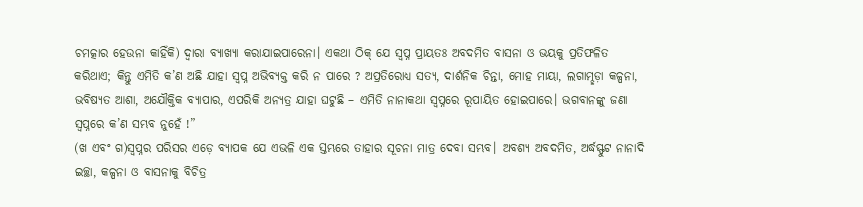ଚମତ୍କାର ହେଉନା କାହିଁକି) ଦ୍ୱାରା ବ୍ୟାଖ୍ୟା କରାଯାଇପାରେନା। ଏକଥା ଠିକ୍ ଯେ ସ୍ୱପ୍ନ ପ୍ରାୟତଃ ଅବଦମିତ ବାସନା ଓ ଭୟକୁ ପ୍ରତିଫଳିତ କରିଥାଏ; କିନ୍ତୁ ଏମିତି କ’ଣ ଅଛି ଯାହା ସ୍ୱପ୍ନ ଅଭିବ୍ୟକ୍ତ କରି ନ ପାରେ ? ଅପ୍ରତିରୋଧ୍ୟ ସତ୍ୟ, ଦାର୍ଶନିକ ଚିନ୍ତା, ମୋହ ମାୟା, ଲଗାମ୍ଛଡ଼ା କଳ୍ପନା, ଭବିଷ୍ୟତ ଆଶା, ଅଯୌକ୍ତିକ ବ୍ୟାପାର, ଏପରିକି ଅନ୍ୟତ୍ର ଯାହା ଘଟୁଛି – ଏମିତି ନାନାକଥା ସ୍ୱପ୍ନରେ ରୂପାୟିତ ହୋଇପାରେ। ଭଗବାନଙ୍କୁ ଜଣା ସ୍ୱପ୍ନରେ କ’ଣ ସମ୍ଭବ ନୁହେଁ !”
(ଖ ଏବଂ ଗ)ସ୍ୱପ୍ନର ପରିସର ଏଡ଼େ ବ୍ୟାପକ ଯେ ଏଭଳି ଏକ ସ୍ତମ୍ଭରେ ତାହାର ସୂଚନା ମାତ୍ର ଦେବା ସମ୍ଭବ। ଅବଶ୍ୟ ଅବଦମିତ, ଅର୍ଦ୍ଧସ୍ଫୁଟ ନାନାଦି ଇଚ୍ଛା, କଳ୍ପନା ଓ ବାସନାକୁ ବିଚିତ୍ର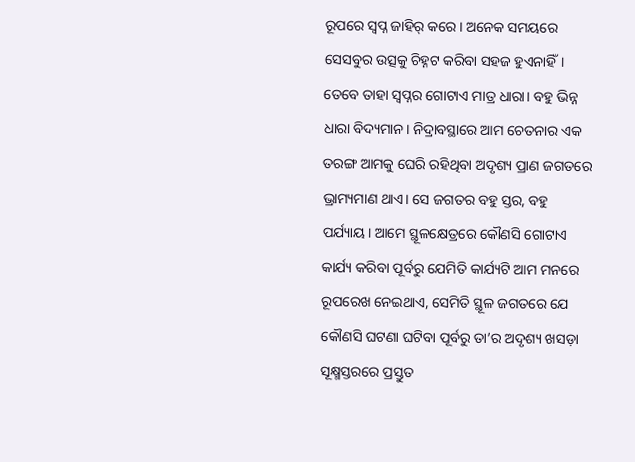ରୂପରେ ସ୍ୱପ୍ନ ଜାହିର୍ କରେ। ଅନେକ ସମୟରେ ସେସବୁର ଉତ୍ସକୁ ଚିହ୍ନଟ କରିବା ସହଜ ହୁଏନାହିଁ। ତେବେ ତାହା ସ୍ୱପ୍ନର ଗୋଟାଏ ମାତ୍ର ଧାରା। ବହୁ ଭିନ୍ନ ଧାରା ବିଦ୍ୟମାନ। ନିଦ୍ରାବସ୍ଥାରେ ଆମ ଚେତନାର ଏକ ତରଙ୍ଗ ଆମକୁ ଘେରି ରହିଥିବା ଅଦୃଶ୍ୟ ପ୍ରାଣ ଜଗତରେ ଭ୍ରାମ୍ୟମାଣ ଥାଏ। ସେ ଜଗତର ବହୁ ସ୍ତର, ବହୁ ପର୍ଯ୍ୟାୟ। ଆମେ ସ୍ଥୂଳକ୍ଷେତ୍ରରେ କୌଣସି ଗୋଟାଏ କାର୍ଯ୍ୟ କରିବା ପୂର୍ବରୁ ଯେମିତି କାର୍ଯ୍ୟଟି ଆମ ମନରେ ରୂପରେଖ ନେଇଥାଏ, ସେମିତି ସ୍ଥୂଳ ଜଗତରେ ଯେ କୌଣସି ଘଟଣା ଘଟିବା ପୂର୍ବରୁ ତା’ର ଅଦୃଶ୍ୟ ଖସଡ଼ା ସୂକ୍ଷ୍ମସ୍ତରରେ ପ୍ରସ୍ତୁତ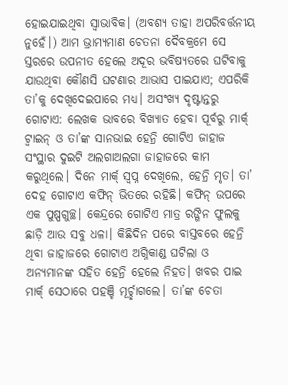ହୋଇଯାଇଥିବା ସ୍ୱାଭାବିକ। (ଅବଶ୍ୟ ତାହା ଅପରିବର୍ତ୍ତନୀୟ ନୁହେଁ।) ଆମ ଭ୍ରାମ୍ୟମାଣ ଚେତନା ଦୈବକ୍ରମେ ସେ ସ୍ତରରେ ଉପନୀତ ହେଲେ ଅଦୂର ଭବିଷ୍ୟତରେ ଘଟିବାକୁ ଯାଉଥିବା କୌଣସି ଘଟଣାର ଆଭାସ ପାଇଯାଏ; ଏପରିକି ତା’କୁ ଦେଖିଦେଇପାରେ ମଧ୍ୟ। ଅସଂଖ୍ୟ ଦୃଷ୍ଟାନ୍ତରୁ ଗୋଟାଏ: ଲେଖକ ଭାବରେ ବିଖ୍ୟାତ ହେବା ପୂର୍ବରୁ ମାର୍କ୍ ଟ୍ୱାଇନ୍ ଓ ତା’ଙ୍କ ସାନଭାଇ ହେନ୍ରି ଗୋଟିଏ ଜାହାଜ ସଂସ୍ଥାର ଦୁଇଟି ଅଲଗାଅଲଗା ଜାହାଜରେ କାମ କରୁଥିଲେ। ଦିନେ ମାର୍କ୍ ସ୍ୱପ୍ନ ଦେଖିଲେ, ହେନ୍ରି ମୃତ। ତା’ ଦେହ ଗୋଟାଏ କଫିନ୍ ଭିତରେ ରହିଛି। କଫିନ୍ ଉପରେ ଏକ ପୁଷ୍ପଗୁଚ୍ଛ। କେନ୍ଦ୍ରରେ ଗୋଟିଏ ମାତ୍ର ରଙ୍ଗିନ ଫୁଲକୁ ଛାଡ଼ି ଆଉ ସବୁ ଧଳା। କିଛିଦିନ ପରେ ବାସ୍ତବରେ ହେନ୍ରି ଥିବା ଜାହାଜରେ ଗୋଟାଏ ଅଗ୍ନିକାଣ୍ଡ ଘଟିଲା ଓ ଅନ୍ୟମାନଙ୍କ ସହିତ ହେନ୍ରି ହେଲେ ନିହତ। ଖବର ପାଇ ମାର୍କ୍ ସେଠାରେ ପହଞ୍ଚି ମୂର୍ଚ୍ଛାଗଲେ। ତା’ଙ୍କ ଚେତା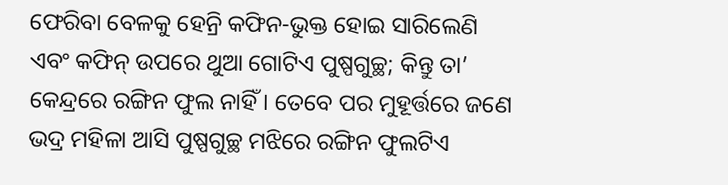ଫେରିବା ବେଳକୁ ହେନ୍ରି କଫିନ-ଭୁକ୍ତ ହୋଇ ସାରିଲେଣି ଏବଂ କଫିନ୍ ଉପରେ ଥୁଆ ଗୋଟିଏ ପୁଷ୍ପଗୁଚ୍ଛ; କିନ୍ତୁ ତା’ କେନ୍ଦ୍ରରେ ରଙ୍ଗିନ ଫୁଲ ନାହିଁ। ତେବେ ପର ମୁହୂର୍ତ୍ତରେ ଜଣେ ଭଦ୍ର ମହିଳା ଆସି ପୁଷ୍ପଗୁଚ୍ଛ ମଝିରେ ରଙ୍ଗିନ ଫୁଲଟିଏ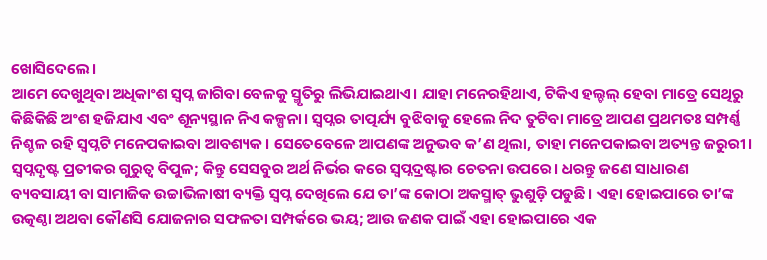ଖୋସିଦେଲେ।
ଆମେ ଦେଖୁଥିବା ଅଧିକାଂଶ ସ୍ୱପ୍ନ ଜାଗିବା ବେଳକୁ ସ୍ମୃତିରୁ ଲିଭିଯାଇଥାଏ। ଯାହା ମନେରହିଥାଏ, ଟିକିଏ ହଲ୍ଚଲ୍ ହେବା ମାତ୍ରେ ସେଥିରୁ କିଛିକିଛି ଅଂଶ ହଜିଯାଏ ଏବଂ ଶୂନ୍ୟସ୍ଥାନ ନିଏ କଳ୍ପନା। ସ୍ୱପ୍ନର ତାତ୍ପର୍ଯ୍ୟ ବୁଝିବାକୁ ହେଲେ ନିଦ ତୁଟିବା ମାତ୍ରେ ଆପଣ ପ୍ରଥମତଃ ସମ୍ପର୍ଣ୍ଣ ନିଶ୍ଚଳ ରହି ସ୍ୱପ୍ନଟି ମନେପକାଇବା ଆବଶ୍ୟକ। ସେତେବେଳେ ଆପଣଙ୍କ ଅନୁଭବ କ’ଣ ଥିଲା, ତାହା ମନେପକାଇବା ଅତ୍ୟନ୍ତ ଜରୁରୀ।
ସ୍ୱପ୍ନଦୃଷ୍ଟ ପ୍ରତୀକର ଗୁରୁତ୍ବ ବିପୁଳ; କିନ୍ତୁ ସେସବୁର ଅର୍ଥ ନିର୍ଭର କରେ ସ୍ୱପ୍ନଦ୍ରଷ୍ଟାର ଚେତନା ଉପରେ। ଧରନ୍ତୁ ଜଣେ ସାଧାରଣ ବ୍ୟବସାୟୀ ବା ସାମାଜିକ ଉଚ୍ଚାଭିଳାଷୀ ବ୍ୟକ୍ତି ସ୍ୱପ୍ନ ଦେଖିଲେ ଯେ ତା’ଙ୍କ କୋଠା ଅକସ୍ମାତ୍ ଭୁଶୁଡ଼ି ପଡୁଛି। ଏହା ହୋଇପାରେ ତା’ଙ୍କ ଉତ୍କଣ୍ଠା ଅଥବା କୌଣସି ଯୋଜନାର ସଫଳତା ସମ୍ପର୍କରେ ଭୟ; ଆଉ ଜଣକ ପାଇଁ ଏହା ହୋଇପାରେ ଏକ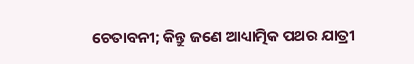ଚେତାବନୀ; କିନ୍ତୁ ଜଣେ ଆଧ୍ୟାତ୍ମିକ ପଥର ଯାତ୍ରୀ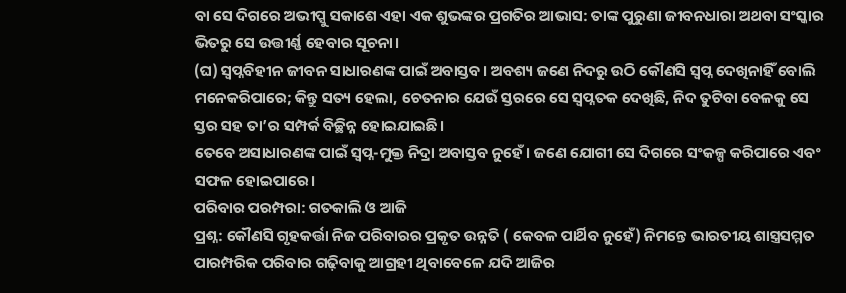ବା ସେ ଦିଗରେ ଅଭୀପ୍ସୁ ସକାଶେ ଏହା ଏକ ଶୁଭଙ୍କର ପ୍ରଗତିର ଆଭାସ: ତାଙ୍କ ପୁରୁଣା ଜୀବନଧାରା ଅଥବା ସଂସ୍କାର ଭିତରୁ ସେ ଉତ୍ତୀର୍ଣ୍ଣ ହେବାର ସୂଚନା।
(ଘ) ସ୍ୱପ୍ନବିହୀନ ଜୀବନ ସାଧାରଣଙ୍କ ପାଇଁ ଅବାସ୍ତବ। ଅବଶ୍ୟ ଜଣେ ନିଦରୁ ଉଠି କୌଣସି ସ୍ୱପ୍ନ ଦେଖିନାହିଁ ବୋଲି ମନେକରିପାରେ; କିନ୍ତୁ ସତ୍ୟ ହେଲା, ଚେତନାର ଯେଉଁ ସ୍ତରରେ ସେ ସ୍ୱପ୍ନତକ ଦେଖିଛି, ନିଦ ତୁଟିବା ବେଳକୁ ସେ ସ୍ତର ସହ ତା’ର ସମ୍ପର୍କ ବିଚ୍ଛିନ୍ନ ହୋଇଯାଇଛି।
ତେବେ ଅସାଧାରଣଙ୍କ ପାଇଁ ସ୍ୱପ୍ନ-ମୁକ୍ତ ନିଦ୍ରା ଅବାସ୍ତବ ନୁହେଁ। ଜଣେ ଯୋଗୀ ସେ ଦିଗରେ ସଂକଳ୍ପ କରିପାରେ ଏବଂ ସଫଳ ହୋଇପାରେ।
ପରିବାର ପରମ୍ପରା: ଗତକାଲି ଓ ଆଜି
ପ୍ରଶ୍ନ: କୌଣସି ଗୃହକର୍ତ୍ତା ନିଜ ପରିବାରର ପ୍ରକୃତ ଉନ୍ନତି ( କେବଳ ପାର୍ଥିବ ନୁହେଁ) ନିମନ୍ତେ ଭାରତୀୟ ଶାସ୍ତ୍ରସମ୍ମତ ପାରମ୍ପରିକ ପରିବାର ଗଢ଼ିବାକୁ ଆଗ୍ରହୀ ଥିବାବେଳେ ଯଦି ଆଜିର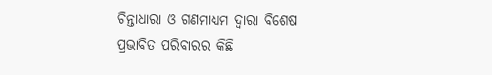ଚିନ୍ତାଧାରା ଓ ଗଣମାଧ୍ୟମ ଦ୍ୱାରା ବିଶେଷ ପ୍ରଭାବିତ ପରିବାରର କିଛି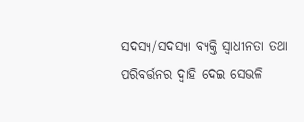ସଦସ୍ୟ/ସଦସ୍ୟା ବ୍ୟକ୍ତି ସ୍ୱାଧୀନତା ତଥା ପରିବର୍ତ୍ତନର ଦ୍ୱାହି ଦେଇ ସେଭଳି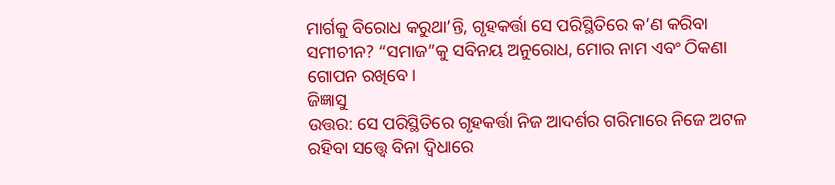ମାର୍ଗକୁ ବିରୋଧ କରୁଥା’ନ୍ତି, ଗୃହକର୍ତ୍ତା ସେ ପରିସ୍ଥିତିରେ କ’ଣ କରିବା ସମୀଚୀନ? “ସମାଜ”କୁ ସବିନୟ ଅନୁରୋଧ, ମୋର ନାମ ଏବଂ ଠିକଣା ଗୋପନ ରଖିବେ।
ଜିଜ୍ଞାସୁ
ଉତ୍ତର: ସେ ପରିସ୍ଥିତିରେ ଗୃହକର୍ତ୍ତା ନିଜ ଆଦର୍ଶର ଗରିମାରେ ନିଜେ ଅଟଳ ରହିବା ସତ୍ତ୍ୱେ ବିନା ଦ୍ୱିଧାରେ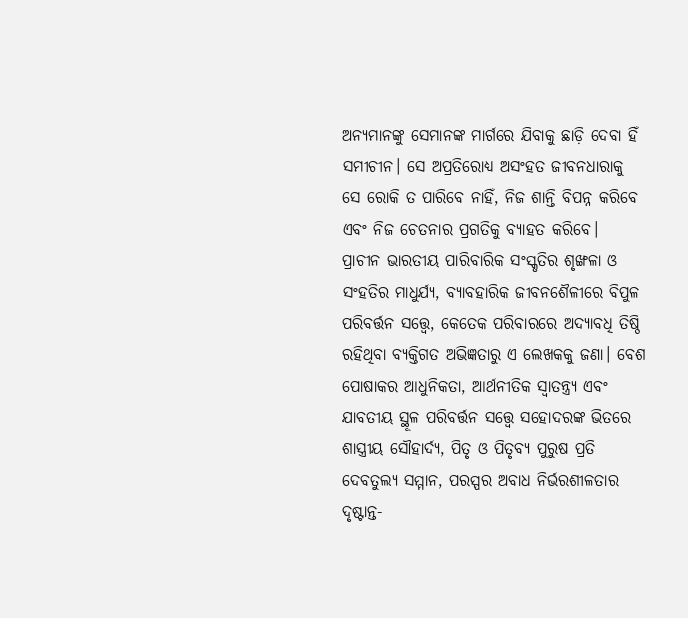ଅନ୍ୟମାନଙ୍କୁ ସେମାନଙ୍କ ମାର୍ଗରେ ଯିବାକୁ ଛାଡ଼ି ଦେବା ହିଁ ସମୀଚୀନ। ସେ ଅପ୍ରତିରୋଧ୍ୟ ଅସଂହତ ଜୀବନଧାରାକୁ ସେ ରୋକି ତ ପାରିବେ ନାହିଁ, ନିଜ ଶାନ୍ତି ବିପନ୍ନ କରିବେ ଏବଂ ନିଜ ଚେତନାର ପ୍ରଗତିକୁ ବ୍ୟାହତ କରିବେ।
ପ୍ରାଚୀନ ଭାରତୀୟ ପାରିବାରିକ ସଂସ୍କୃତିର ଶୃଙ୍ଖଳା ଓ ସଂହତିର ମାଧୁର୍ଯ୍ୟ, ବ୍ୟାବହାରିକ ଜୀବନଶୈଳୀରେ ବିପୁଳ ପରିବର୍ତ୍ତନ ସତ୍ତ୍ୱେ, କେତେକ ପରିବାରରେ ଅଦ୍ୟାବଧି ତିଷ୍ଠି ରହିଥିବା ବ୍ୟକ୍ତିଗତ ଅଭିଜ୍ଞତାରୁ ଏ ଲେଖକକୁ ଜଣା। ବେଶ ପୋଷାକର ଆଧୁନିକତା, ଆର୍ଥନୀତିକ ସ୍ୱାତନ୍ତ୍ର୍ୟ ଏବଂ ଯାବତୀୟ ସ୍ଥୂଳ ପରିବର୍ତ୍ତନ ସତ୍ତ୍ୱେ ସହୋଦରଙ୍କ ଭିତରେ ଶାସ୍ତ୍ରୀୟ ସୌହାର୍ଦ୍ୟ, ପିତୃ ଓ ପିତୃବ୍ୟ ପୁରୁଷ ପ୍ରତି ଦେବତୁଲ୍ୟ ସମ୍ମାନ, ପରସ୍ପର ଅବାଧ ନିର୍ଭରଶୀଳତାର ଦୃଷ୍ଟାନ୍ତ-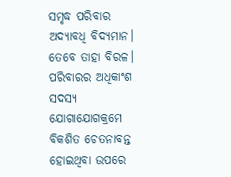ସମୃଦ୍ଧ ପରିବାର ଅଦ୍ୟାବଧି ବିଦ୍ୟମାନ। ତେବେ ତାହା ବିରଳ। ପରିବାରର ଅଧିକାଂଶ ସଦସ୍ୟ ଯୋଗାଯୋଗକ୍ରମେ ବିକଶିତ ଚେତନାବନ୍ତ ହୋଇଥିବା ଉପରେ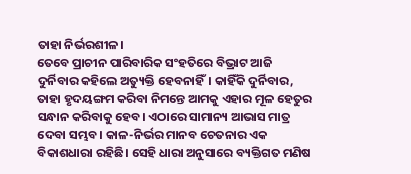ତାହା ନିର୍ଭରଶୀଳ।
ତେବେ ପ୍ରାଚୀନ ପାରିବାରିକ ସଂହତିରେ ବିଭ୍ରାଟ ଆଜି ଦୁର୍ନିବାର କହିଲେ ଅତ୍ୟୁକ୍ତି ହେବନାହିଁ। କାହିଁକି ଦୁର୍ନିବାର, ତାହା ହୃଦୟଙ୍ଗମ କରିବା ନିମନ୍ତେ ଆମକୁ ଏହାର ମୂଳ ହେତୁର ସନ୍ଧାନ କରିବାକୁ ହେବ। ଏଠାରେ ସାମାନ୍ୟ ଆଭାସ ମାତ୍ର ଦେବା ସମ୍ଭବ। କାଳ-ନିର୍ଭର ମାନବ ଚେତନାର ଏକ ବିକାଶଧାରା ରହିଛି। ସେହି ଧାରା ଅନୁସାରେ ବ୍ୟକ୍ତିଗତ ମଣିଷ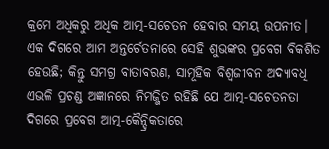କ୍ରମେ ଅଧିକରୁ ଅଧିକ ଆତ୍ମ-ସଚେତନ ହେବାର ସମୟ ଉପନୀତ। ଏକ ଦିଗରେ ଆମ ଅନ୍ତର୍ଚେତନାରେ ସେହି ଶୁଭଙ୍କର ପ୍ରବେଗ ବିକଶିତ ହେଉଛି; କିନ୍ତୁ ସମଗ୍ର ବାତାବରଣ, ସାମୂହିକ ବିଶ୍ୱଜୀବନ ଅଦ୍ୟାବଧି ଏଭଳି ପ୍ରଚଣ୍ଡ ଅଜ୍ଞାନରେ ନିମଜ୍ଜିତ ରହିଛି ଯେ ଆତ୍ମ-ସଚେତନତା ଦିଗରେ ପ୍ରବେଗ ଆତ୍ମ-କୈନ୍ଦ୍ରିକତାରେ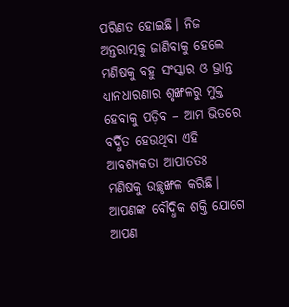ପରିଣତ ହୋଇଛି। ନିଜ ଅନ୍ତରାତ୍ମକୁ ଜାଣିବାକୁ ହେଲେ ମଣିଷକୁ ବହୁ ସଂସ୍କାର ଓ ଭ୍ରାନ୍ତ ଧ୍ୟାନଧାରଣାର ଶୃଙ୍ଖଳରୁ ମୁକ୍ତ ହେବାକୁ ପଡ଼ିବ – ଆମ ଭିତରେ ବର୍ଦ୍ଧିତ ହେଉଥିବା ଏହି ଆବଶ୍ୟକତା ଆପାତତଃ ମଣିଷକୁ ଉଚ୍ଛୃଙ୍ଖଳ କରିଛି। ଆପଣଙ୍କ ବୌଦ୍ଧିକ ଶକ୍ତି ଯୋଗେ ଆପଣ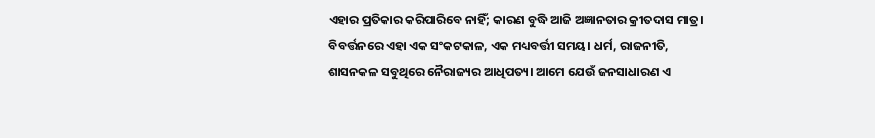ଏହାର ପ୍ରତିକାର କରିପାରିବେ ନାହିଁ; କାରଣ ବୁଦ୍ଧି ଆଜି ଅଜ୍ଞାନତାର କ୍ରୀତଦାସ ମାତ୍ର।
ବିବର୍ତ୍ତନରେ ଏହା ଏକ ସଂକଟକାଳ, ଏକ ମଧ୍ୟବର୍ତ୍ତୀ ସମୟ। ଧର୍ମ, ରାଜନୀତି, ଶାସନକଳ ସବୁଥିରେ ନୈରାଜ୍ୟର ଆଧିପତ୍ୟ। ଆମେ ଯେଉଁ ଜନସାଧାରଣ ଏ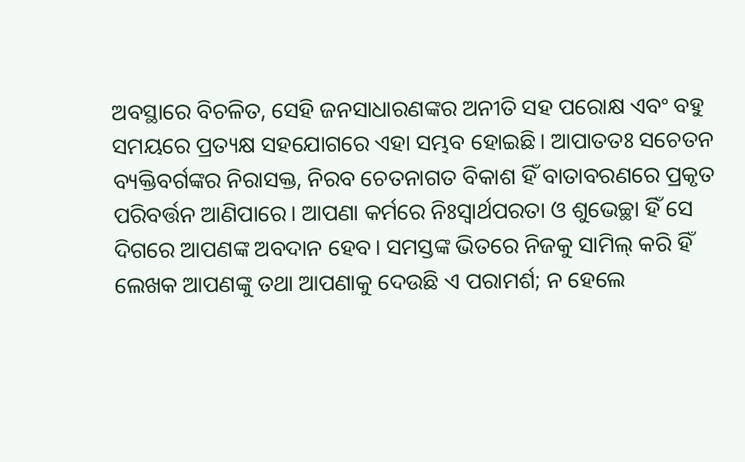ଅବସ୍ଥାରେ ବିଚଳିତ, ସେହି ଜନସାଧାରଣଙ୍କର ଅନୀତି ସହ ପରୋକ୍ଷ ଏବଂ ବହୁ ସମୟରେ ପ୍ରତ୍ୟକ୍ଷ ସହଯୋଗରେ ଏହା ସମ୍ଭବ ହୋଇଛି। ଆପାତତଃ ସଚେତନ ବ୍ୟକ୍ତିବର୍ଗଙ୍କର ନିରାସକ୍ତ, ନିରବ ଚେତନାଗତ ବିକାଶ ହିଁ ବାତାବରଣରେ ପ୍ରକୃତ ପରିବର୍ତ୍ତନ ଆଣିପାରେ। ଆପଣା କର୍ମରେ ନିଃସ୍ୱାର୍ଥପରତା ଓ ଶୁଭେଚ୍ଛା ହିଁ ସେ ଦିଗରେ ଆପଣଙ୍କ ଅବଦାନ ହେବ। ସମସ୍ତଙ୍କ ଭିତରେ ନିଜକୁ ସାମିଲ୍ କରି ହିଁ ଲେଖକ ଆପଣଙ୍କୁ ତଥା ଆପଣାକୁ ଦେଉଛି ଏ ପରାମର୍ଶ; ନ ହେଲେ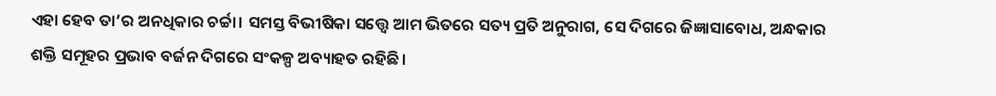ଏହା ହେବ ତା’ର ଅନଧିକାର ଚର୍ଚ୍ଚା। ସମସ୍ତ ବିଭୀଷିକା ସତ୍ତ୍ୱେ ଆମ ଭିତରେ ସତ୍ୟ ପ୍ରତି ଅନୁରାଗ, ସେ ଦିଗରେ ଜିଜ୍ଞାସାବୋଧ, ଅନ୍ଧକାର ଶକ୍ତି ସମୂହର ପ୍ରଭାବ ବର୍ଜନ ଦିଗରେ ସଂକଳ୍ପ ଅବ୍ୟାହତ ରହିଛି।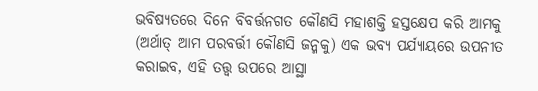ଭବିଷ୍ୟତରେ ଦିନେ ବିବର୍ତ୍ତନଗତ କୌଣସି ମହାଶକ୍ତି ହସ୍ତକ୍ଷେପ କରି ଆମକୁ (ଅର୍ଥାତ୍ ଆମ ପରବର୍ତ୍ତୀ କୌଣସି ଜନ୍ମକୁ) ଏକ ଭବ୍ୟ ପର୍ଯ୍ୟାୟରେ ଉପନୀତ କରାଇବ, ଏହି ତତ୍ତ୍ୱ ଉପରେ ଆସ୍ଥା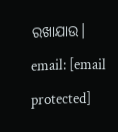ରଖାଯାଉ।
email: [email protected]